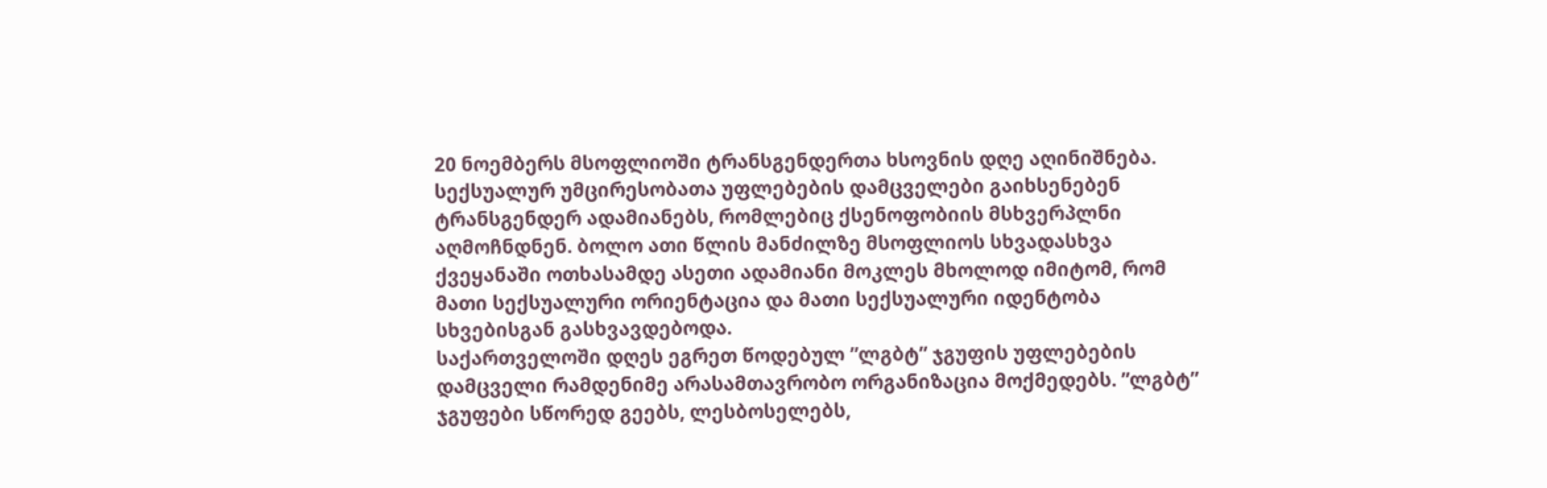20 ნოემბერს მსოფლიოში ტრანსგენდერთა ხსოვნის დღე აღინიშნება. სექსუალურ უმცირესობათა უფლებების დამცველები გაიხსენებენ ტრანსგენდერ ადამიანებს, რომლებიც ქსენოფობიის მსხვერპლნი აღმოჩნდნენ. ბოლო ათი წლის მანძილზე მსოფლიოს სხვადასხვა ქვეყანაში ოთხასამდე ასეთი ადამიანი მოკლეს მხოლოდ იმიტომ, რომ მათი სექსუალური ორიენტაცია და მათი სექსუალური იდენტობა სხვებისგან გასხვავდებოდა.
საქართველოში დღეს ეგრეთ წოდებულ ”ლგბტ” ჯგუფის უფლებების დამცველი რამდენიმე არასამთავრობო ორგანიზაცია მოქმედებს. ”ლგბტ” ჯგუფები სწორედ გეებს, ლესბოსელებს,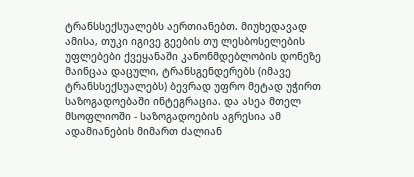ტრანსსექსუალებს აერთიანებთ. მიუხედავად ამისა, თუკი იგივე გეების თუ ლესბოსელების უფლებები ქვეყანაში კანონმდებლობის დონეზე მაინცაა დაცული, ტრანსგენდერებს (იმავე ტრანსსექსუალებს) ბევრად უფრო მეტად უჭირთ საზოგადოებაში ინტეგრაცია. და ასეა მთელ მსოფლიოში - საზოგადოების აგრესია ამ ადამიანების მიმართ ძალიან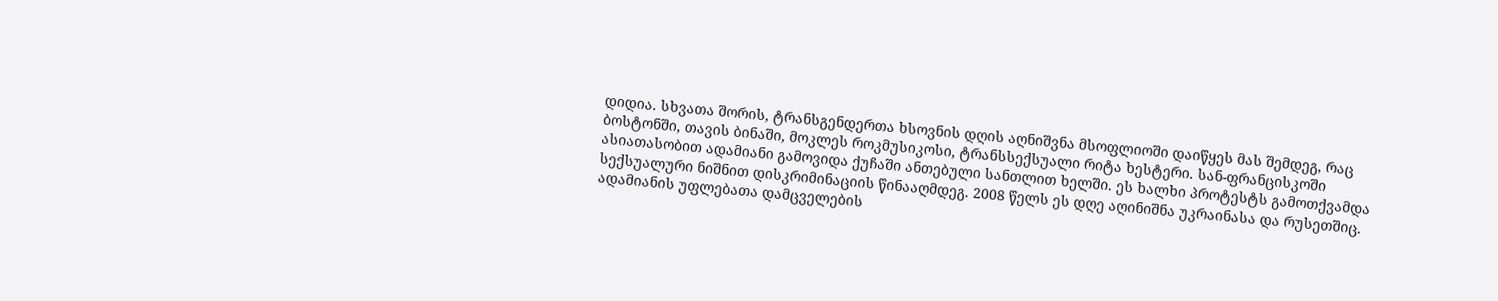დიდია. სხვათა შორის, ტრანსგენდერთა ხსოვნის დღის აღნიშვნა მსოფლიოში დაიწყეს მას შემდეგ, რაც ბოსტონში, თავის ბინაში, მოკლეს როკმუსიკოსი, ტრანსსექსუალი რიტა ხესტერი. სან-ფრანცისკოში ასიათასობით ადამიანი გამოვიდა ქუჩაში ანთებული სანთლით ხელში. ეს ხალხი პროტესტს გამოთქვამდა სექსუალური ნიშნით დისკრიმინაციის წინააღმდეგ. 2008 წელს ეს დღე აღინიშნა უკრაინასა და რუსეთშიც. ადამიანის უფლებათა დამცველების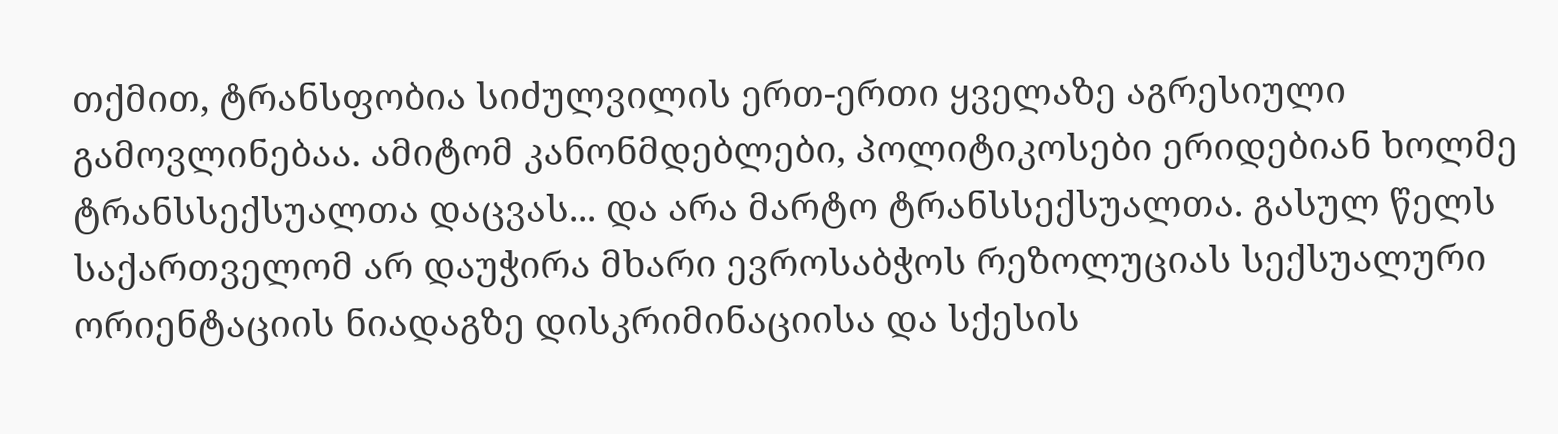თქმით, ტრანსფობია სიძულვილის ერთ-ერთი ყველაზე აგრესიული გამოვლინებაა. ამიტომ კანონმდებლები, პოლიტიკოსები ერიდებიან ხოლმე ტრანსსექსუალთა დაცვას... და არა მარტო ტრანსსექსუალთა. გასულ წელს საქართველომ არ დაუჭირა მხარი ევროსაბჭოს რეზოლუციას სექსუალური ორიენტაციის ნიადაგზე დისკრიმინაციისა და სქესის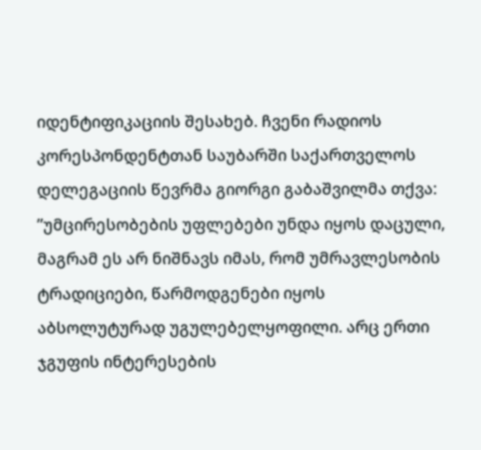იდენტიფიკაციის შესახებ. ჩვენი რადიოს კორესპონდენტთან საუბარში საქართველოს დელეგაციის წევრმა გიორგი გაბაშვილმა თქვა:
”უმცირესობების უფლებები უნდა იყოს დაცული, მაგრამ ეს არ ნიშნავს იმას, რომ უმრავლესობის ტრადიციები, წარმოდგენები იყოს აბსოლუტურად უგულებელყოფილი. არც ერთი ჯგუფის ინტერესების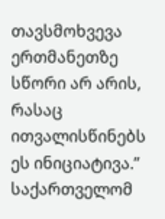თავსმოხვევა ერთმანეთზე სწორი არ არის, რასაც ითვალისწინებს ეს ინიციატივა.”
საქართველომ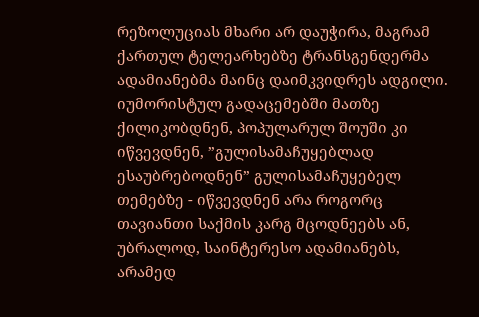რეზოლუციას მხარი არ დაუჭირა, მაგრამ ქართულ ტელეარხებზე ტრანსგენდერმა ადამიანებმა მაინც დაიმკვიდრეს ადგილი. იუმორისტულ გადაცემებში მათზე ქილიკობდნენ, პოპულარულ შოუში კი იწვევდნენ, ”გულისამაჩუყებლად ესაუბრებოდნენ” გულისამაჩუყებელ თემებზე - იწვევდნენ არა როგორც თავიანთი საქმის კარგ მცოდნეებს ან, უბრალოდ, საინტერესო ადამიანებს, არამედ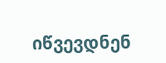იწვევდნენ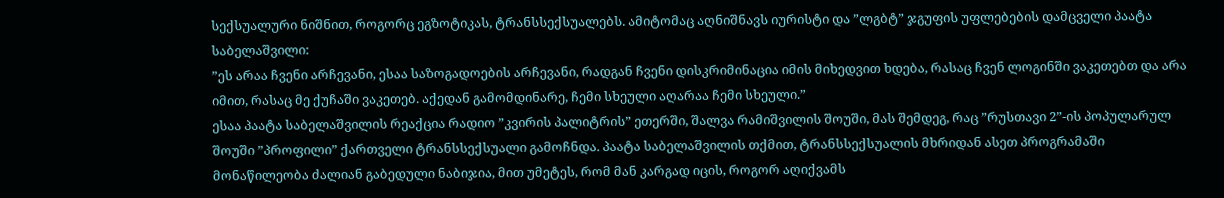სექსუალური ნიშნით, როგორც ეგზოტიკას, ტრანსსექსუალებს. ამიტომაც აღნიშნავს იურისტი და ”ლგბტ” ჯგუფის უფლებების დამცველი პაატა საბელაშვილი:
”ეს არაა ჩვენი არჩევანი, ესაა საზოგადოების არჩევანი, რადგან ჩვენი დისკრიმინაცია იმის მიხედვით ხდება, რასაც ჩვენ ლოგინში ვაკეთებთ და არა იმით, რასაც მე ქუჩაში ვაკეთებ. აქედან გამომდინარე, ჩემი სხეული აღარაა ჩემი სხეული.”
ესაა პაატა საბელაშვილის რეაქცია რადიო ”კვირის პალიტრის” ეთერში, შალვა რამიშვილის შოუში, მას შემდეგ, რაც ”რუსთავი 2”-ის პოპულარულ შოუში ”პროფილი” ქართველი ტრანსსექსუალი გამოჩნდა. პაატა საბელაშვილის თქმით, ტრანსსექსუალის მხრიდან ასეთ პროგრამაში მონაწილეობა ძალიან გაბედული ნაბიჯია, მით უმეტეს, რომ მან კარგად იცის, როგორ აღიქვამს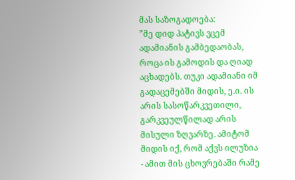მას საზოგადოება:
”მე დიდ პატივს ვცემ ადამიანის გამბედაობას, როცა ის გამოდის და ღიად აცხადებს. თუკი ადამიანი იმ გადაცემებში მიდის, ე.ი. ის არის სასოწარკვეთილი, გარკვეულწილად არის მისული ზღვარზე. ამიტომ მიდის იქ, რომ აქვს ილუზია - ამით მის ცხოვრებაში რამე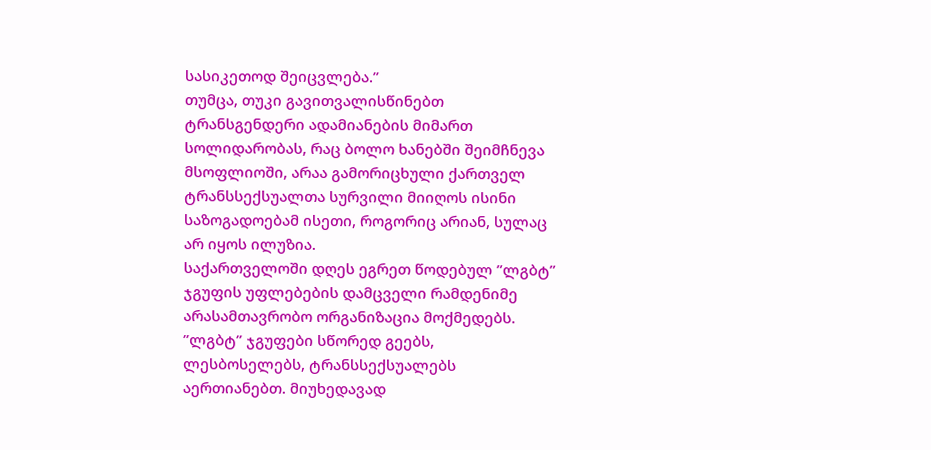სასიკეთოდ შეიცვლება.”
თუმცა, თუკი გავითვალისწინებთ ტრანსგენდერი ადამიანების მიმართ სოლიდარობას, რაც ბოლო ხანებში შეიმჩნევა მსოფლიოში, არაა გამორიცხული ქართველ ტრანსსექსუალთა სურვილი მიიღოს ისინი საზოგადოებამ ისეთი, როგორიც არიან, სულაც არ იყოს ილუზია.
საქართველოში დღეს ეგრეთ წოდებულ ”ლგბტ” ჯგუფის უფლებების დამცველი რამდენიმე არასამთავრობო ორგანიზაცია მოქმედებს. ”ლგბტ” ჯგუფები სწორედ გეებს, ლესბოსელებს, ტრანსსექსუალებს აერთიანებთ. მიუხედავად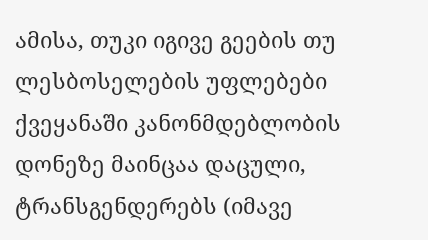ამისა, თუკი იგივე გეების თუ ლესბოსელების უფლებები ქვეყანაში კანონმდებლობის დონეზე მაინცაა დაცული, ტრანსგენდერებს (იმავე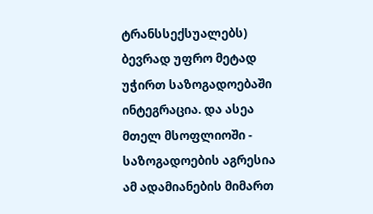ტრანსსექსუალებს) ბევრად უფრო მეტად უჭირთ საზოგადოებაში ინტეგრაცია. და ასეა მთელ მსოფლიოში - საზოგადოების აგრესია ამ ადამიანების მიმართ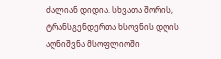ძალიან დიდია. სხვათა შორის, ტრანსგენდერთა ხსოვნის დღის აღნიშვნა მსოფლიოში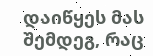დაიწყეს მას შემდეგ, რაც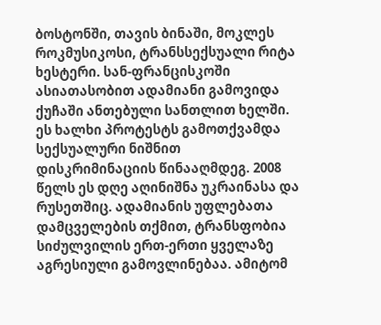ბოსტონში, თავის ბინაში, მოკლეს როკმუსიკოსი, ტრანსსექსუალი რიტა ხესტერი. სან-ფრანცისკოში ასიათასობით ადამიანი გამოვიდა ქუჩაში ანთებული სანთლით ხელში. ეს ხალხი პროტესტს გამოთქვამდა სექსუალური ნიშნით დისკრიმინაციის წინააღმდეგ. 2008 წელს ეს დღე აღინიშნა უკრაინასა და რუსეთშიც. ადამიანის უფლებათა დამცველების თქმით, ტრანსფობია სიძულვილის ერთ-ერთი ყველაზე აგრესიული გამოვლინებაა. ამიტომ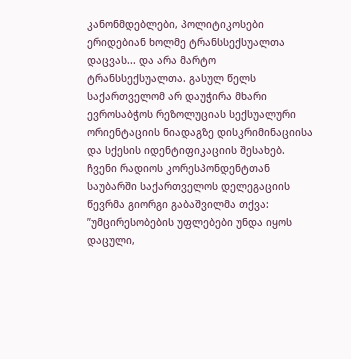კანონმდებლები, პოლიტიკოსები ერიდებიან ხოლმე ტრანსსექსუალთა დაცვას... და არა მარტო ტრანსსექსუალთა. გასულ წელს საქართველომ არ დაუჭირა მხარი ევროსაბჭოს რეზოლუციას სექსუალური ორიენტაციის ნიადაგზე დისკრიმინაციისა და სქესის იდენტიფიკაციის შესახებ. ჩვენი რადიოს კორესპონდენტთან საუბარში საქართველოს დელეგაციის წევრმა გიორგი გაბაშვილმა თქვა:
”უმცირესობების უფლებები უნდა იყოს დაცული,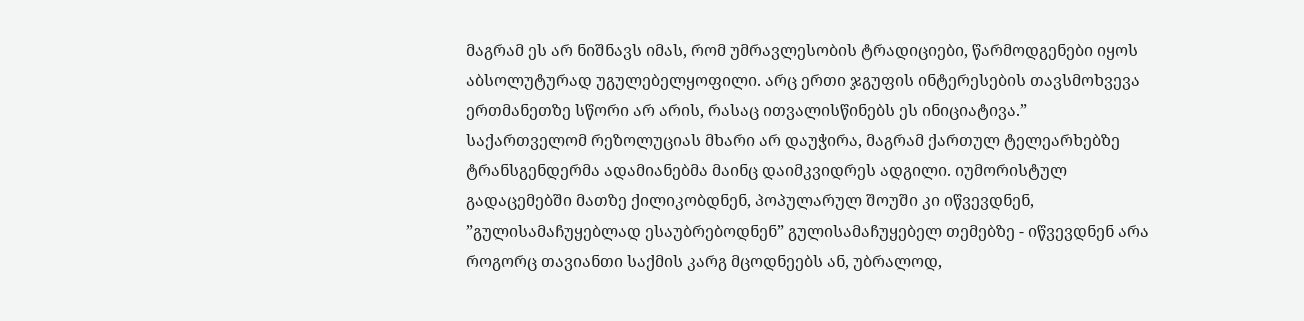მაგრამ ეს არ ნიშნავს იმას, რომ უმრავლესობის ტრადიციები, წარმოდგენები იყოს აბსოლუტურად უგულებელყოფილი. არც ერთი ჯგუფის ინტერესების თავსმოხვევა ერთმანეთზე სწორი არ არის, რასაც ითვალისწინებს ეს ინიციატივა.”
საქართველომ რეზოლუციას მხარი არ დაუჭირა, მაგრამ ქართულ ტელეარხებზე ტრანსგენდერმა ადამიანებმა მაინც დაიმკვიდრეს ადგილი. იუმორისტულ გადაცემებში მათზე ქილიკობდნენ, პოპულარულ შოუში კი იწვევდნენ, ”გულისამაჩუყებლად ესაუბრებოდნენ” გულისამაჩუყებელ თემებზე - იწვევდნენ არა როგორც თავიანთი საქმის კარგ მცოდნეებს ან, უბრალოდ,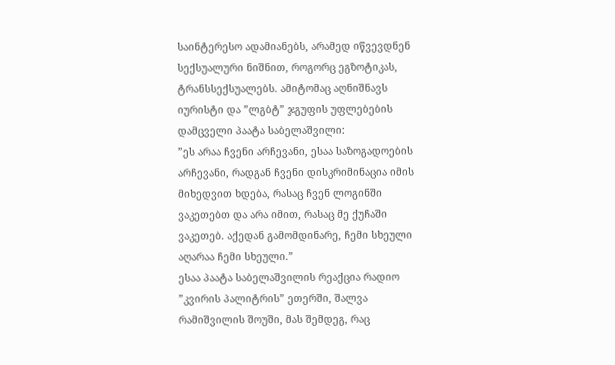საინტერესო ადამიანებს, არამედ იწვევდნენ სექსუალური ნიშნით, როგორც ეგზოტიკას, ტრანსსექსუალებს. ამიტომაც აღნიშნავს იურისტი და ”ლგბტ” ჯგუფის უფლებების დამცველი პაატა საბელაშვილი:
”ეს არაა ჩვენი არჩევანი, ესაა საზოგადოების არჩევანი, რადგან ჩვენი დისკრიმინაცია იმის მიხედვით ხდება, რასაც ჩვენ ლოგინში ვაკეთებთ და არა იმით, რასაც მე ქუჩაში ვაკეთებ. აქედან გამომდინარე, ჩემი სხეული აღარაა ჩემი სხეული.”
ესაა პაატა საბელაშვილის რეაქცია რადიო ”კვირის პალიტრის” ეთერში, შალვა რამიშვილის შოუში, მას შემდეგ, რაც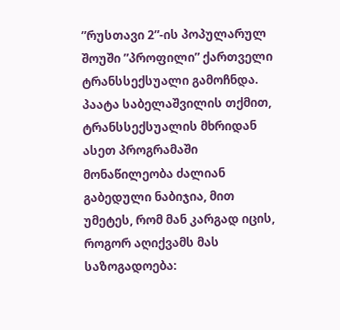”რუსთავი 2”-ის პოპულარულ შოუში ”პროფილი” ქართველი ტრანსსექსუალი გამოჩნდა. პაატა საბელაშვილის თქმით, ტრანსსექსუალის მხრიდან ასეთ პროგრამაში მონაწილეობა ძალიან გაბედული ნაბიჯია, მით უმეტეს, რომ მან კარგად იცის, როგორ აღიქვამს მას საზოგადოება: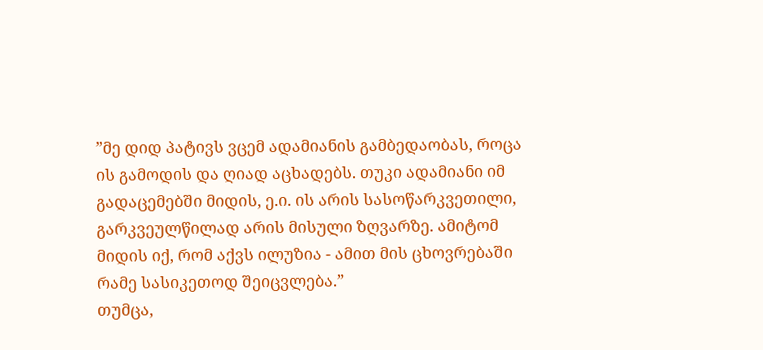”მე დიდ პატივს ვცემ ადამიანის გამბედაობას, როცა ის გამოდის და ღიად აცხადებს. თუკი ადამიანი იმ გადაცემებში მიდის, ე.ი. ის არის სასოწარკვეთილი, გარკვეულწილად არის მისული ზღვარზე. ამიტომ მიდის იქ, რომ აქვს ილუზია - ამით მის ცხოვრებაში რამე სასიკეთოდ შეიცვლება.”
თუმცა,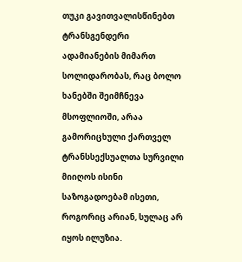თუკი გავითვალისწინებთ ტრანსგენდერი ადამიანების მიმართ სოლიდარობას, რაც ბოლო ხანებში შეიმჩნევა მსოფლიოში, არაა გამორიცხული ქართველ ტრანსსექსუალთა სურვილი მიიღოს ისინი საზოგადოებამ ისეთი, როგორიც არიან, სულაც არ იყოს ილუზია.